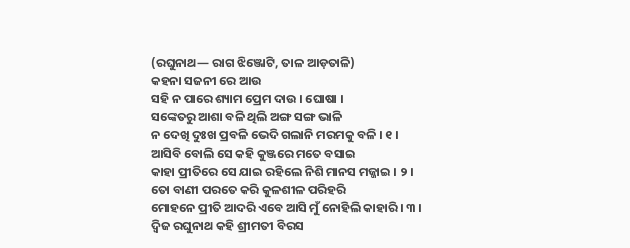(ରଘୁନାଥ— ରାଗ ଝିଞ୍ଜୋଟି, ତାଳ ଆଡ଼ତାଳି)
କହନା ସଜନୀ ରେ ଆଉ
ସହି ନ ପାରେ ଶ୍ୟାମ ପ୍ରେମ ଦାଉ । ଘୋଷା ।
ସଙ୍କେତରୁ ଆଶା ବଳି ଥିଲି ଅଙ୍ଗ ସଙ୍ଗ ଭାଳି
ନ ଦେଖି ଦୁଃଖ ପ୍ରବଳି ଭେଦି ଗଲାନି ମରମକୁ ବଳି । ୧ ।
ଆସିବି ବୋଲି ସେ କହି କୁଞ୍ଜରେ ମତେ ବସାଇ
କାହା ପ୍ରୀତିରେ ସେ ଯାଇ ରହିଲେ ନିଶି ମାନସ ମଜ୍ଜାଇ । ୨ ।
ତୋ ବାଣୀ ପରତେ କରି କୁଳଶୀଳ ପରିହରି
ମୋହନେ ପ୍ରୀତି ଆଦରି ଏବେ ଆସି ମୁଁ ନୋହିଲି କାହାରି । ୩ ।
ଦ୍ୱିଜ ରଘୁନାଥ କହି ଶ୍ରୀମତୀ ବିରସ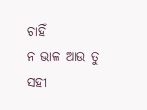ଚାହିଁ
ନ ଭାଳ ଆଉ ତୁ ସହୀ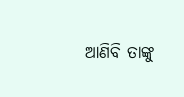ଆଣିବି ତାଙ୍କୁ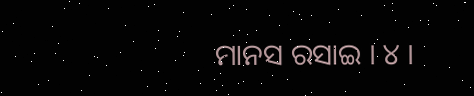ମାନସ ରସାଇ । ୪ ।